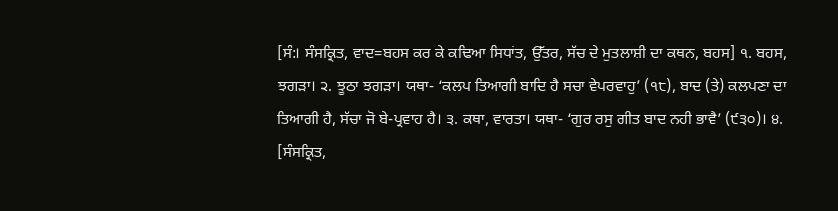[ਸੰ:। ਸੰਸਕ੍ਰਿਤ, ਵਾਦ=ਬਹਸ ਕਰ ਕੇ ਕਢਿਆ ਸਿਧਾਂਤ, ਉੱਤਰ, ਸੱਚ ਦੇ ਮੁਤਲਾਸ਼ੀ ਦਾ ਕਥਨ, ਬਹਸ] ੧. ਬਹਸ, ਝਗੜਾ। ੨. ਝੂਠਾ ਝਗੜਾ। ਯਥਾ- ‘ਕਲਪ ਤਿਆਗੀ ਬਾਦਿ ਹੈ ਸਚਾ ਵੇਪਰਵਾਹੁ’ (੧੮), ਬਾਦ (ਤੇ) ਕਲਪਣਾ ਦਾ ਤਿਆਗੀ ਹੈ, ਸੱਚਾ ਜੋ ਬੇ-ਪ੍ਰਵਾਹ ਹੈ। ੩. ਕਥਾ, ਵਾਰਤਾ। ਯਥਾ- ‘ਗੁਰ ਰਸੁ ਗੀਤ ਬਾਦ ਨਹੀ ਭਾਵੈ’ (੯੩੦)। ੪. [ਸੰਸਕ੍ਰਿਤ,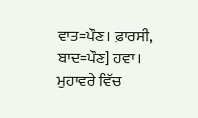ਵਾਤ=ਪੌਣ। ਫ਼ਾਰਸੀ, ਬਾਦ=ਪੌਣ] ਹਵਾ। ਮੁਹਾਵਰੇ ਵਿੱਚ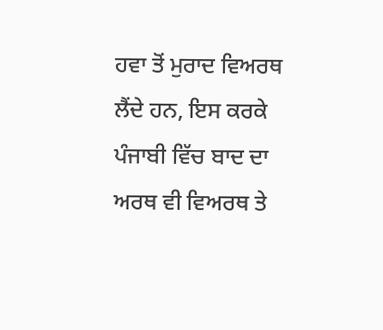ਹਵਾ ਤੋਂ ਮੁਰਾਦ ਵਿਅਰਥ ਲੈਂਦੇ ਹਨ, ਇਸ ਕਰਕੇ ਪੰਜਾਬੀ ਵਿੱਚ ਬਾਦ ਦਾ ਅਰਥ ਵੀ ਵਿਅਰਥ ਤੇ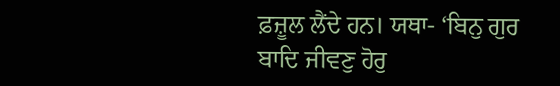ਫ਼ਜ਼ੂਲ ਲੈਂਦੇ ਹਨ। ਯਥਾ- ‘ਬਿਨੁ ਗੁਰ ਬਾਦਿ ਜੀਵਣੁ ਹੋਰੁ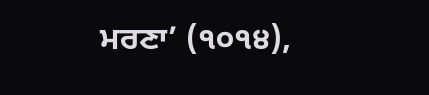ਮਰਣਾ’ (੧੦੧੪),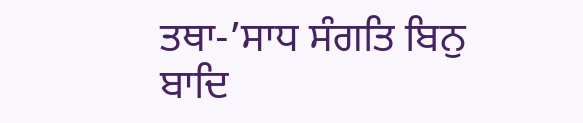ਤਥਾ-’ਸਾਧ ਸੰਗਤਿ ਬਿਨੁ ਬਾਦਿ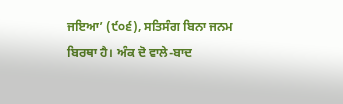ਜਇਆ’ (੯੦੬), ਸਤਿਸੰਗ ਬਿਨਾ ਜਨਮ ਬਿਰਥਾ ਹੈ। ਅੰਕ ਦੋ ਵਾਲੇ-ਬਾਦ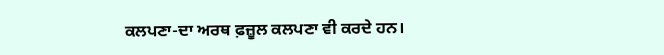ਕਲਪਣਾ-ਦਾ ਅਰਥ ਫ਼ਜ਼ੂਲ ਕਲਪਣਾ ਵੀ ਕਰਦੇ ਹਨ।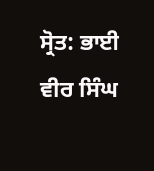ਸ੍ਰੋਤ: ਭਾਈ ਵੀਰ ਸਿੰਘ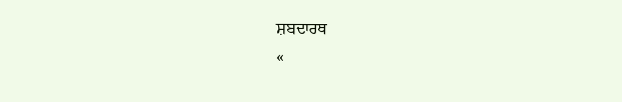ਸ਼ਬਦਾਰਥ
«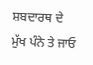ਸ਼ਬਦਾਰਥ ਦੇ ਮੁੱਖ ਪੰਨੇ ਤੇ ਜਾਓ